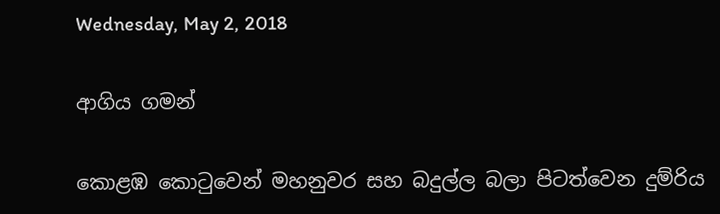Wednesday, May 2, 2018

ආගිය ගමන්

කොළඹ කොටුවෙන් මහනුවර සහ බදුල්ල බලා පිටත්වෙන දුම්රිය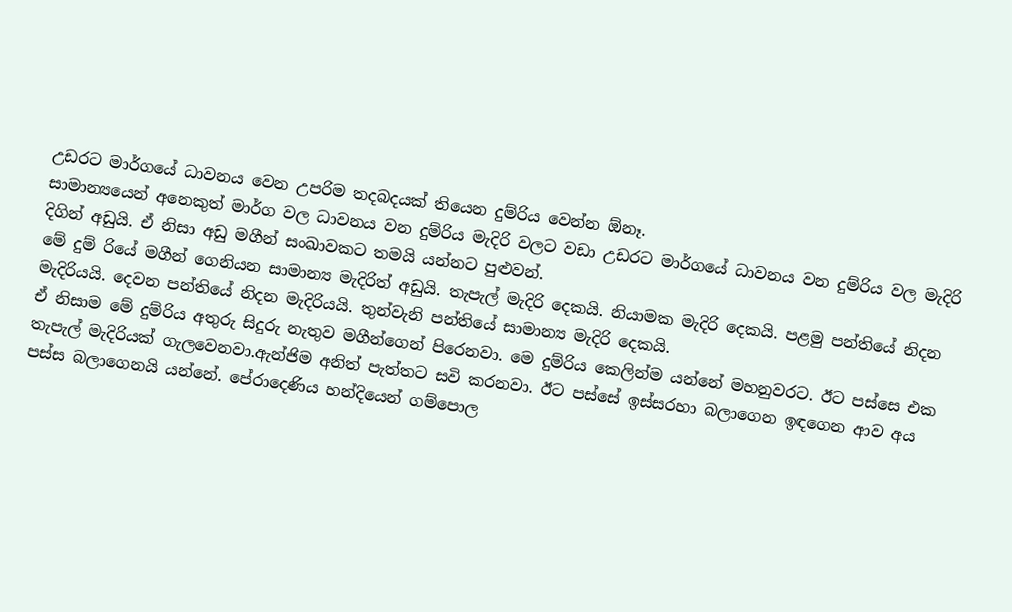උඩරට මාර්ගයේ ධාවනය වෙන උපරිම තදබදයක් තියෙන දුම්රිය වෙන්න ඕනෑ.
සාමාන්‍යයෙන් අනෙකුත් මාර්ග වල ධාවනය වන දුම්රිය මැදිරි වලට වඩා උඩරට මාර්ගයේ ධාවනය වන දුම්රිය වල මැදිරි දිගින් අඩුයි. ඒ නිසා අඩු මගීන් සංඛාවකට තමයි යන්නට පුළුවන්.
මේ දුම්‍ රියේ මගීන් ගෙනියන සාමාන්‍ය මැදිරිත් අඩුයි. තැපැල් මැදිරි දෙකයි. නියාමක මැදිරි දෙකයි. පළමු පන්තියේ නිදන මැදිරියයි. දෙවන පන්තියේ නිදන මැදිරියයි. තුන්වැනි පන්තියේ සාමාන්‍ය මැදිරි දෙකයි.
ඒ නිසාම මේ දුම්රිය අතුරු සිදුරු නැතුව මගීන්ගෙන් පිරෙනවා. මෙ දුම්රිය කෙලින්ම යන්නේ මහනුවරට. ඊට පස්සෙ එක තැපැල් මැදිරියක් ගැලවෙනවා.ඇන්ජිම අනිත් පැත්තට සවි කරනවා. ඊට පස්සේ ඉස්සරහා බලාගෙන ඉඳගෙන ආව අය පස්ස බලාගෙනයි යන්නේ. පේරාදෙණිය හන්දියෙන් ගම්පොල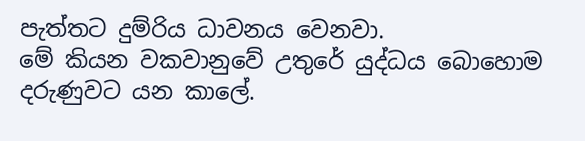පැත්තට දුම්රිය ධාවනය වෙනවා.
මේ කියන වකවානුවේ උතුරේ යුද්ධය බොහොම දරුණුවට යන කාලේ.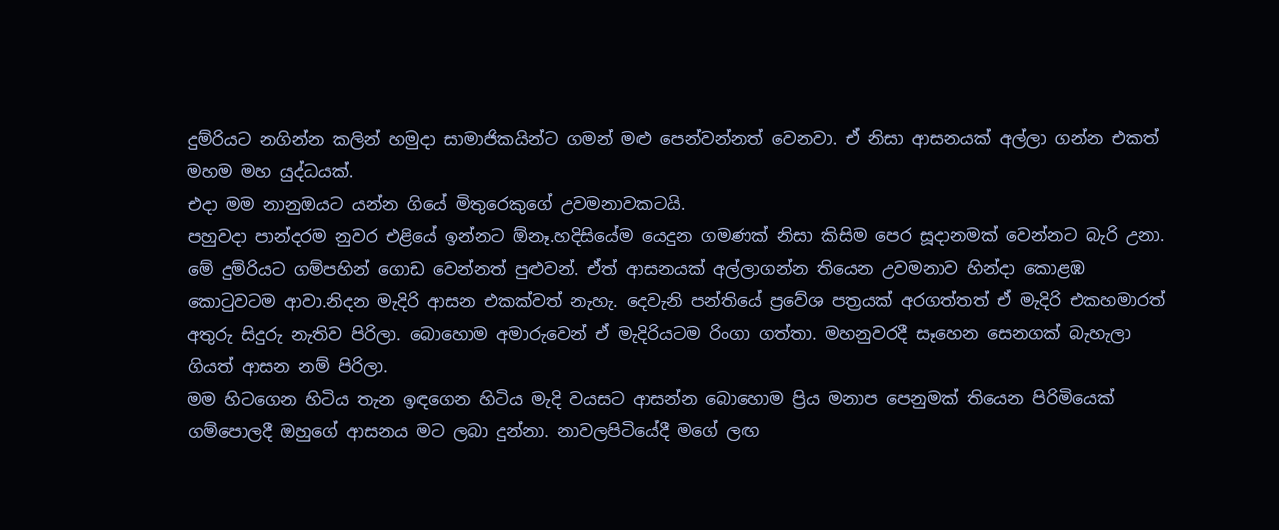දුම්රියට නගින්න කලින් හමුදා සාමාජිකයින්ට ගමන් මළු පෙන්වන්නත් වෙනවා. ඒ නිසා ආසනයක් අල්ලා ගන්න එකත් මහම මහ යුද්ධයක්.
එදා මම නානුඔයට යන්න ගියේ මිතුරෙකුගේ උවමනාවකටයි.
පහුවදා පාන්දරම නුවර එළියේ ඉන්නට ඕනෑ.හදිසියේම යෙදුන ගමණක් නිසා කිසිම පෙර සූදානමක් වෙන්නට බැරි උනා.
මේ දුම්රියට ගම්පහින් ගොඩ වෙන්නත් පුළුවන්. ඒත් ආසනයක් අල්ලාගන්න තියෙන උවමනාව හින්දා කොළඹ කොටුවටම ආවා.නිදන මැදිරි ආසන එකක්වත් නැහැ. දෙවැනි පන්තියේ ප්‍රවේශ පත්‍රයක් අරගත්තත් ඒ මැදිරි එකහමාරත් අතුරු සිදුරු නැතිව පිරිලා. බොහොම අමාරුවෙන් ඒ මැදිරියටම රිංගා ගත්තා. මහනුවරදී සෑහෙන සෙනගක් බැහැලා ගියත් ආසන නම් පිරිලා.
මම හිටගෙන හිටිය තැන ඉඳගෙන හිටිය මැදි වයසට ආසන්න බොහොම ප්‍රිය මනාප පෙනුමක් තියෙන පිරිමියෙක් ගම්පොලදී ඔහුගේ ආසනය මට ලබා දුන්නා. නාවලපිටියේදී මගේ ලඟ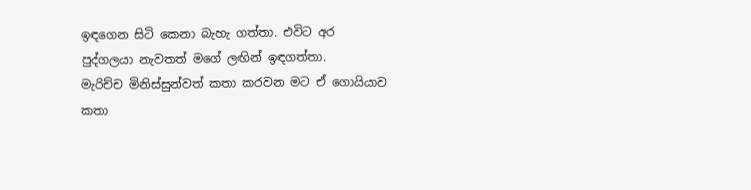ඉඳගෙන සිටි කෙනා බැහැ ගත්තා. එවිට අර පුද්ගලයා නැවතත් මගේ ලඟින් ඉඳගත්තා.
මැරිච්ච මිනිස්සුන්වත් කතා කරවන මට ඒ ගොයියාව කතා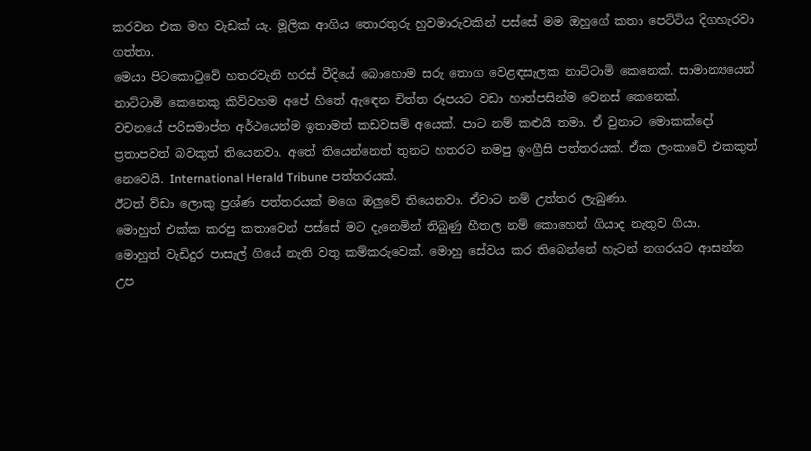කරවන එක මහ වැඩක්‍ යැ. මූලික ආගිය තොරතුරු හුවමාරුවකින් පස්සේ මම ඔහුගේ කතා පෙට්ටිය දිගහැරවා ගත්තා.
මෙයා පිටකොටුවේ හතරවැනි හරස් වීදියේ බොහොම සරු තොග වෙළඳසැලක නාට්ටාමි කෙනෙක්. සාමාන්‍යයෙන් නාට්ටාමි කෙනෙකු කිව්වහම අපේ හිතේ ඇඳෙන චිත්ත රූපයට වඩා හාත්පසින්ම වෙනස් කෙනෙක්.
වචනයේ පරිසමාප්ත අර්ථයෙන්ම ඉතාමත් කඩවසම් අයෙක්. පාට නම් කළුයි තමා. ඒ වුනාට මොකක්දෝ ප්‍රතාපවත් බවකුත් තියෙනවා. අතේ තියෙන්නෙත් තුනට හතරට නමපු ඉංග්‍රීසි පත්තරයක්. ඒක ලංකාවේ එකකුත් නෙවෙයි. International Herald Tribune පත්තරයක්.
ඊටත් ව්ඩා ලොකු ප්‍රශ්ණ පත්තරයක් මගෙ ඔලුවේ තියෙනවා. ඒවාට නම් උත්තර ලැබුණා.
මොහුත් එක්ක කරපු කතාවෙන් පස්සේ මට දැනෙමින් තිබුණු හීතල නම් කොහෙන් ගියාද නැතුව ගියා.
මොහුත් වැඩිදුර පාසැල් ගියේ නැති වතු කම්කරුවෙක්. මොහු සේවය කර තිබෙන්නේ හැටන් නගරයට ආසන්න උප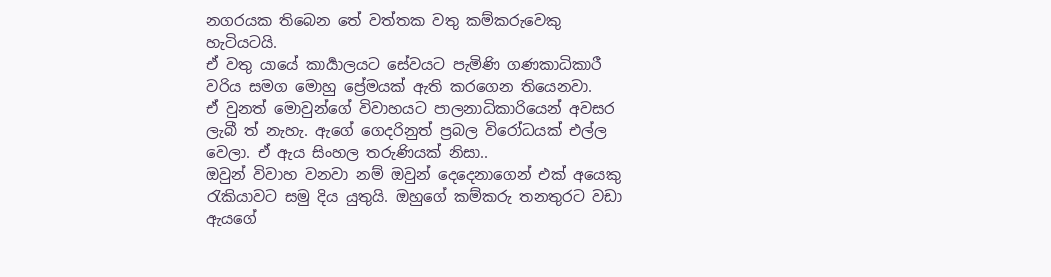නගරයක තිබෙන තේ වත්තක වතු කම්කරුවෙකු හැටියටයි.
ඒ වතු යායේ කාර්‍යාලයට සේවයට පැමිණි ගණකාධිකාරී වරිය සමග මොහු ප්‍රේමයක් ඇති කරගෙන තියෙනවා.
ඒ වුනත් මොවුන්ගේ විවාහයට පාලනාධිකාරියෙන් අවසර ලැබී ත් නැහැ. ඇගේ ගෙදරිනුත් ප්‍රබල විරෝධයක් එල්ල වෙලා. ඒ ඇය සිංහල තරුණියක් නිසා..
ඔවුන් විවාහ වනවා නම් ඔවුන් දෙදෙනාගෙන් එක් අයෙකු රැකියාවට සමු දිය යුතුයි. ඔහුගේ කම්කරු තනතුරට වඩා ඇයගේ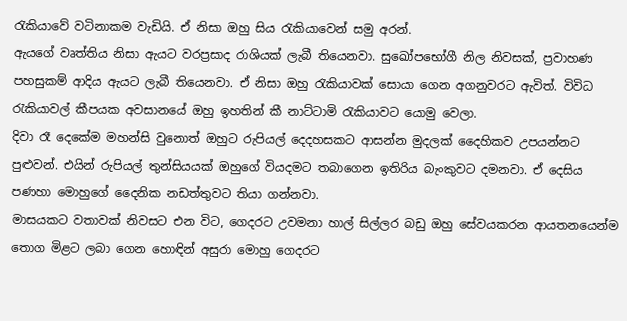රැකියාවේ වටිනාකම වැඩියි. ඒ නිසා ඔහු සිය රැකියාවෙන් සමු අරන්.
ඇයගේ වෘත්තිය නිසා ඇයට වරප්‍රසාද රාශියක් ලැබී තියෙනවා. සුඛෝපභෝගී නිල නිවසක්, ප්‍රවාහණ පහසුකම් ආදිය ඇයට ලැබී තියෙනවා. ඒ නිසා ඔහු රැකියාවක් සොයා ගෙන අගනුවරට ඇවිත්. විවිධ රැකියාවල් කීපයක අවසානයේ ඔහු ඉහතින් කී නාට්ටාමි රැකියාවට යොමු වෙලා.
දිවා රෑ දෙකේම මහන්සි වුනොත් ඔහුට රුපියල් දෙදහසකට ආසන්න මුදලක් දෛහිකව උපයන්නට පුළුවන්. එයින් රුපියල් තුන්සියයක් ඔහුගේ වියදමට තබාගෙන ඉතිරිය බැංකුවට දමනවා. ඒ දෙසිය පණහා මොහුගේ දෛනික නඩත්තුවට තියා ගන්නවා.
මාසයකට වතාවක් නිවසට එන විට, ගෙදරට උවමනා හාල් සිල්ලර බඩු ඔහු සේවයකරන ආයතනයෙන්ම තොග මිළට ලබා ගෙන හොඳින් අසුරා මොහු ගෙදරට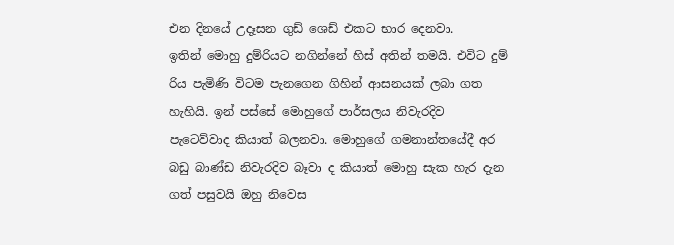එන දිනයේ උදෑසන ගුඩ් ශෙඩ් එකට භාර දෙනවා.
ඉතින් මොහු දුම්රියට නගින්නේ හිස් අතින් තමයි. එවිට දුම් රිය පැමිණි විටම පැනගෙන ගිහින් ආසනයක් ලබා ගත හැහියි. ඉන් පස්සේ මොහුගේ පාර්සලය නිවැරදිව පැටෙව්වාද කියාත් බලනවා. මොහුගේ ගමනාන්තයේදී අර බඩු බාණ්ඩ නිවැරදිව බෑවා ද කියාත් මොහු සැක හැර දැන ගත් පසුවයි ඔහු නිවෙස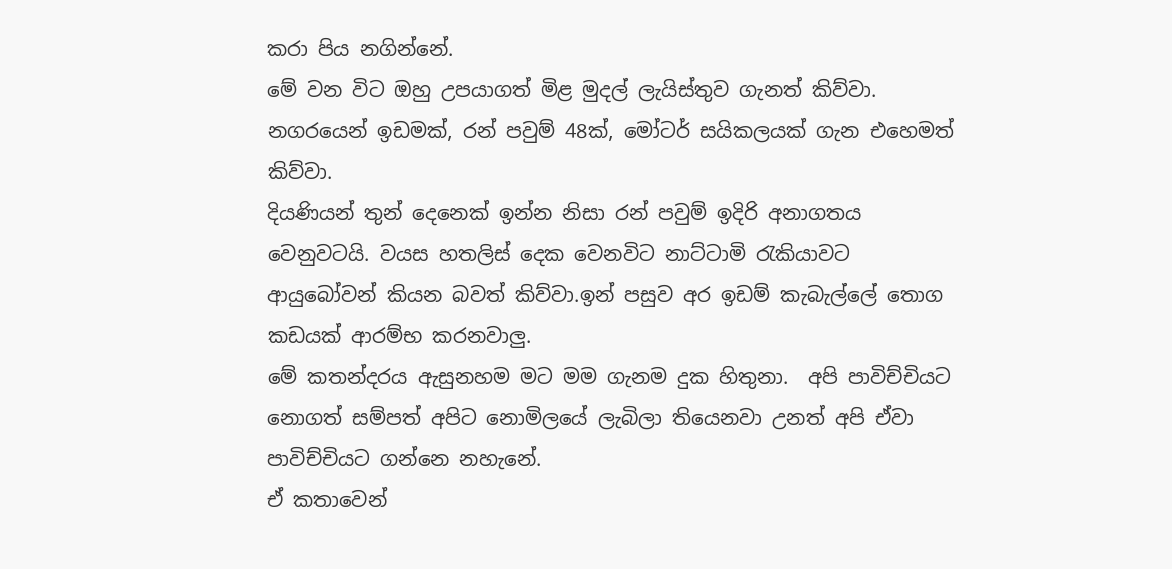කරා පිය නගින්නේ.
මේ වන විට ඔහු උපයාගත් මිළ මුදල් ලැයිස්තුව ගැනත් කිව්වා. නගරයෙන් ඉඩමක්, රන් පවුම් 48ක්, මෝටර් සයිකලයක් ගැන එහෙමත් කිව්වා.
දියණියන් තුන් දෙනෙක් ඉන්න නිසා රන් පවුම් ඉදිරි අනාගතය වෙනුවටයි. වයස හතලිස් දෙක වෙනවිට නාට්ටාමි රැකියාවට ආයුබෝවන් කියන බවත් කිව්වා.ඉන් පසුව අර ඉඩම් කැබැල්ලේ තොග කඩයක් ආරම්භ කරනවාලු.
මේ කතන්දරය ඇසුනහම මට මම ගැනම දුක හිතුනා.  අපි පාවිච්චියට නොගත් සම්පත් අපිට නොමිලයේ ලැබිලා තියෙනවා උනත් අපි ඒවා පාවිච්චියට ගන්නෙ නහැනේ.
ඒ කතාවෙන්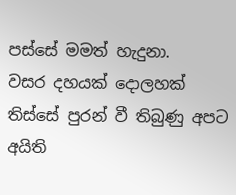පස්සේ මමත් හැදුනා.
වසර දහයක් දොලහක් තිස්සේ පුරන් වී තිබුණු අපට අයිති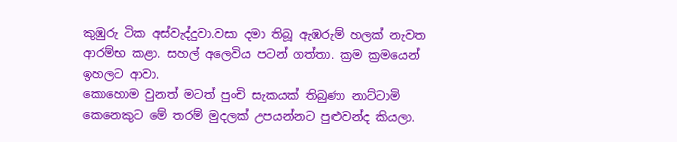කුඹුරු ටික අස්වැද්දුවා.වසා දමා තිබූ ඇඹරුම් හලක් නැවත ආරම්භ කළා. සහල් අලෙවිය පටන් ගත්තා. ක්‍රම ක්‍රමයෙන් ඉහලට ආවා.
කොහොම වුනත් මටත් පුංචි සැකයක් තිබුණා නාට්ටාමි කෙනෙකුට මේ තරම් මුදලක් උපයන්නට පුළුවන්ද කියලා.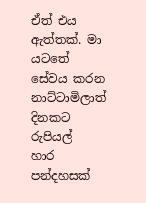ඒත් එය ඇත්තක්. මා යටතේ සේවය කරන නාට්ටාමිලාත් දිනකට රුපියල්
හාර පන්දහසක්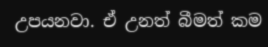උපයනවා. ඒ උනත් බීමත් කම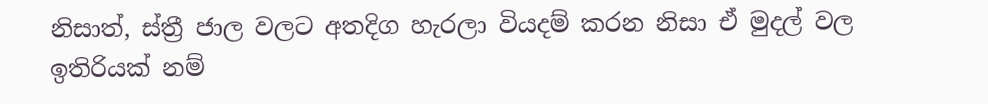නිසාත්, ස්ත්‍රී ජාල වලට අතදිග හැරලා වියදම් කරන නිසා ඒ මුදල් වල ඉතිරියක් නම්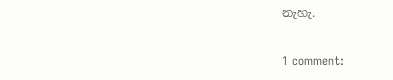නැහැ.

1 comment: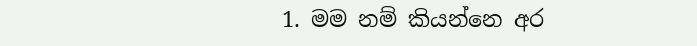1. මම නම් කියන්නෙ අර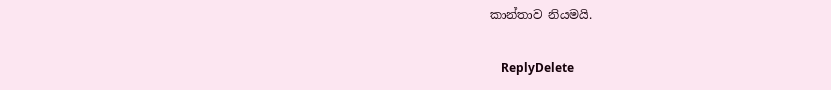කාන්තාව නියමයි.

    ReplyDelete